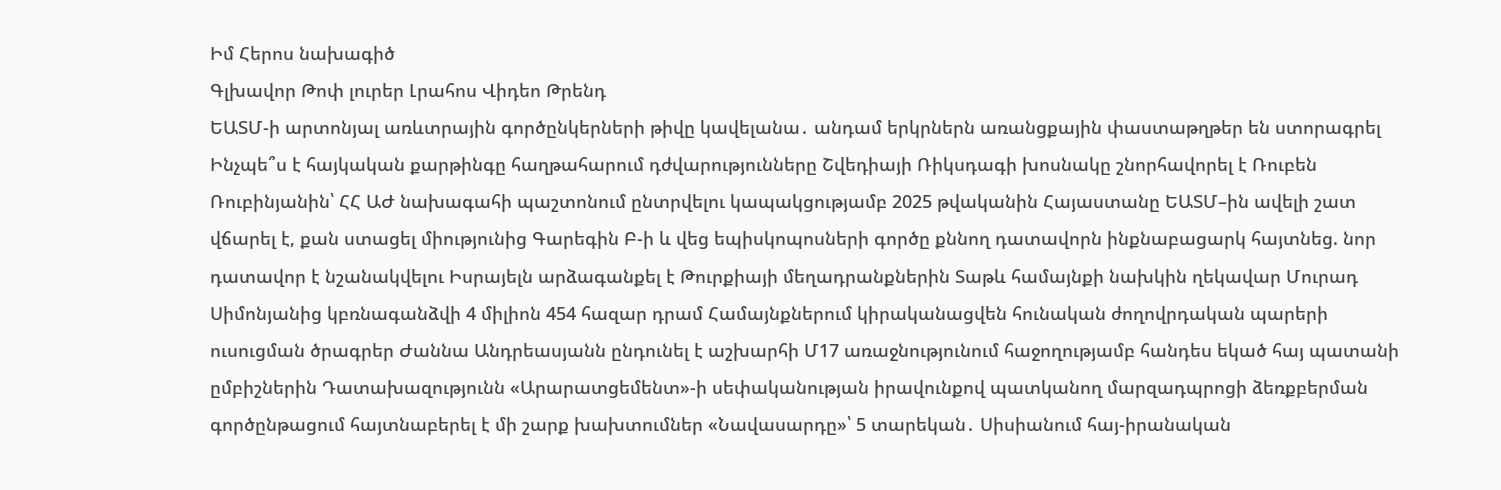Իմ Հերոս նախագիծ
Գլխավոր Թոփ լուրեր Լրահոս Վիդեո Թրենդ
ԵԱՏՄ-ի արտոնյալ առևտրային գործընկերների թիվը կավելանա․ անդամ երկրներն առանցքային փաստաթղթեր են ստորագրել Ինչպե՞ս է հայկական քարթինգը հաղթահարում դժվարությունները Շվեդիայի Ռիկսդագի խոսնակը շնորհավորել է Ռուբեն Ռուբինյանին՝ ՀՀ ԱԺ նախագահի պաշտոնում ընտրվելու կապակցությամբ 2025 թվականին Հայաստանը ԵԱՏՄ–ին ավելի շատ վճարել է, քան ստացել միությունից Գարեգին Բ-ի և վեց եպիսկոպոսների գործը քննող դատավորն ինքնաբացարկ հայտնեց. նոր դատավոր է նշանակվելու Իսրայելն արձագանքել է Թուրքիայի մեղադրանքներին Տաթև համայնքի նախկին ղեկավար Մուրադ Սիմոնյանից կբռնագանձվի 4 միլիոն 454 հազար դրամ Համայնքներում կիրականացվեն հունական ժողովրդական պարերի ուսուցման ծրագրեր Ժաննա Անդրեասյանն ընդունել է աշխարհի Մ17 առաջնությունում հաջողությամբ հանդես եկած հայ պատանի ըմբիշներին Դատախազությունն «Արարատցեմենտ»-ի սեփականության իրավունքով պատկանող մարզադպրոցի ձեռքբերման գործընթացում հայտնաբերել է մի շարք խախտումներ «Նավասարդը»՝ 5 տարեկան․ Սիսիանում հայ-իրանական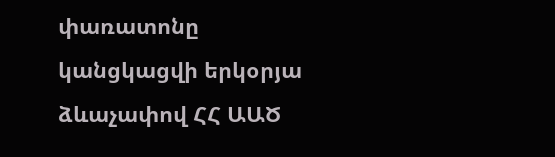փառատոնը կանցկացվի երկօրյա ձևաչափով ՀՀ ԱԱԾ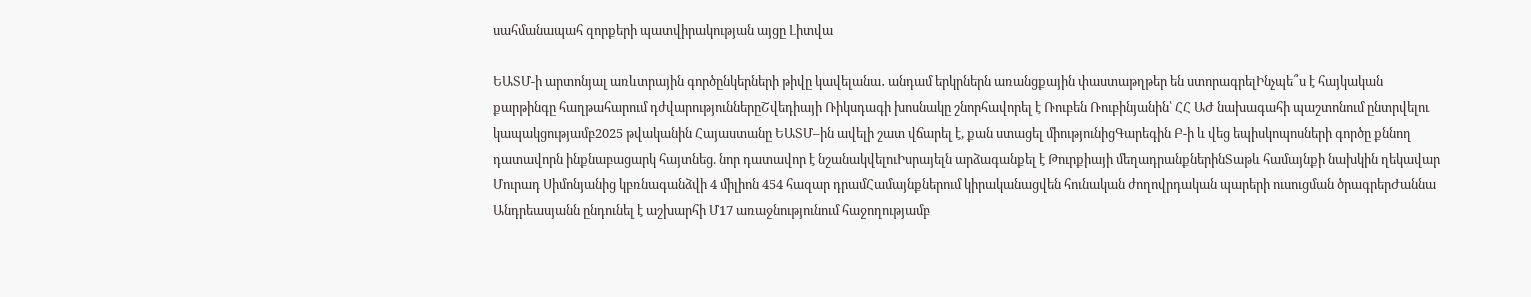սահմանապահ զորքերի պատվիրակության այցը Լիտվա

ԵԱՏՄ-ի արտոնյալ առևտրային գործընկերների թիվը կավելանա․ անդամ երկրներն առանցքային փաստաթղթեր են ստորագրելԻնչպե՞ս է հայկական քարթինգը հաղթահարում դժվարություններըՇվեդիայի Ռիկսդագի խոսնակը շնորհավորել է Ռուբեն Ռուբինյանին՝ ՀՀ ԱԺ նախագահի պաշտոնում ընտրվելու կապակցությամբ2025 թվականին Հայաստանը ԵԱՏՄ–ին ավելի շատ վճարել է, քան ստացել միությունիցԳարեգին Բ-ի և վեց եպիսկոպոսների գործը քննող դատավորն ինքնաբացարկ հայտնեց. նոր դատավոր է նշանակվելուԻսրայելն արձագանքել է Թուրքիայի մեղադրանքներինՏաթև համայնքի նախկին ղեկավար Մուրադ Սիմոնյանից կբռնագանձվի 4 միլիոն 454 հազար դրամՀամայնքներում կիրականացվեն հունական ժողովրդական պարերի ուսուցման ծրագրերԺաննա Անդրեասյանն ընդունել է աշխարհի Մ17 առաջնությունում հաջողությամբ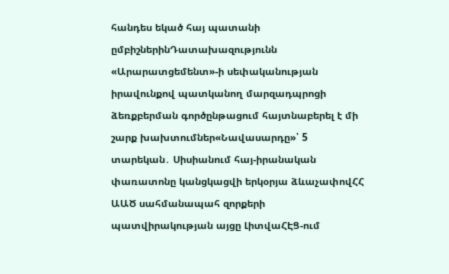հանդես եկած հայ պատանի ըմբիշներինԴատախազությունն «Արարատցեմենտ»-ի սեփականության իրավունքով պատկանող մարզադպրոցի ձեռքբերման գործընթացում հայտնաբերել է մի շարք խախտումներ«Նավասարդը»՝ 5 տարեկան․ Սիսիանում հայ-իրանական փառատոնը կանցկացվի երկօրյա ձևաչափովՀՀ ԱԱԾ սահմանապահ զորքերի պատվիրակության այցը ԼիտվաՀԷՑ-ում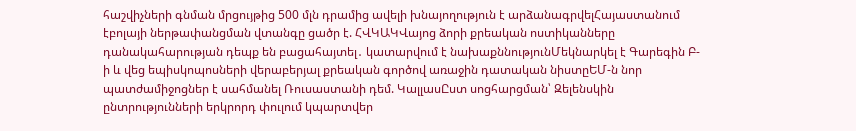հաշվիչների գնման մրցույթից 500 մլն դրամից ավելի խնայողություն է արձանագրվելՀայաստանում էբոլայի ներթափանցման վտանգը ցածր է. ՀՎԿԱԿՎայոց ձորի քրեական ոստիկանները դանակահարության դեպք են բացահայտել․ կատարվում է նախաքննությունՄեկնարկել է Գարեգին Բ-ի և վեց եպիսկոպոսների վերաբերյալ քրեական գործով առաջին դատական նիստըԵՄ-ն նոր պատժամիջոցներ է սահմանել Ռուսաստանի դեմ. ԿալլասԸստ սոցհարցման՝ Զելենսկին ընտրությունների երկրորդ փուլում կպարտվեր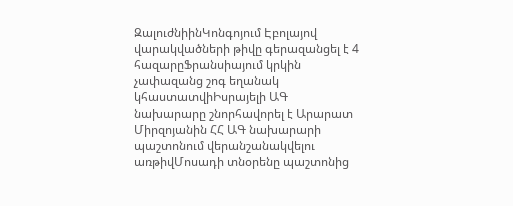ԶալուժնիինԿոնգոյում Էբոլայով վարակվածների թիվը գերազանցել է 4 հազարըՖրանսիայում կրկին չափազանց շոգ եղանակ կհաստատվիԻսրայելի ԱԳ նախարարը շնորհավորել է Արարատ Միրզոյանին ՀՀ ԱԳ նախարարի պաշտոնում վերանշանակվելու առթիվՄոսադի տնօրենը պաշտոնից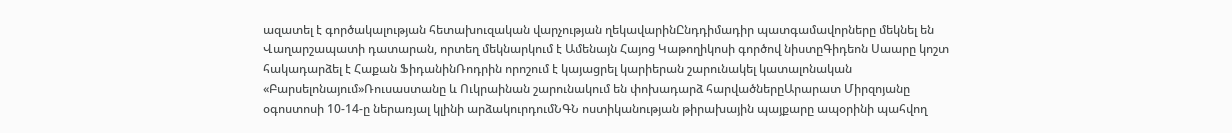ազատել է գործակալության հետախուզական վարչության ղեկավարինԸնդդիմադիր պատգամավորները մեկնել են Վաղարշապատի դատարան, որտեղ մեկնարկում է Ամենայն Հայոց Կաթողիկոսի գործով նիստըԳիդեոն Սաարը կոշտ հակադարձել է Հաքան ՖիդանինՌոդրին որոշում է կայացրել կարիերան շարունակել կատալոնական «Բարսելոնայում»Ռուսաստանը և Ուկրաինան շարունակում են փոխադարձ հարվածներըԱրարատ Միրզոյանը օգոստոսի 10-14-ը ներառյալ կլինի արձակուրդումՆԳՆ ոստիկանության թիրախային պայքարը ապօրինի պահվող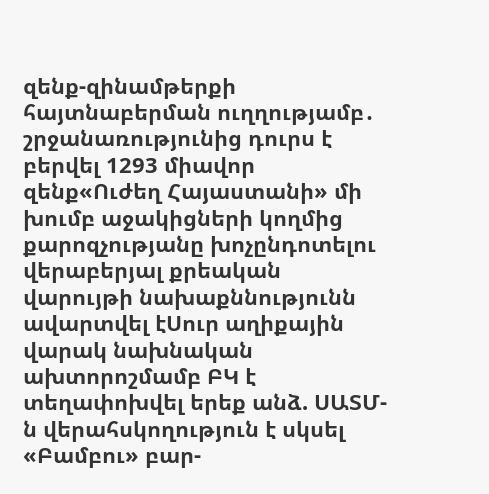զենք-զինամթերքի հայտնաբերման ուղղությամբ․ շրջանառությունից դուրս է բերվել 1293 միավոր զենք«Ուժեղ Հայաստանի» մի խումբ աջակիցների կողմից քարոզչությանը խոչընդոտելու վերաբերյալ քրեական վարույթի նախաքննությունն ավարտվել էՍուր աղիքային վարակ նախնական ախտորոշմամբ ԲԿ է տեղափոխվել երեք անձ. ՍԱՏՄ-ն վերահսկողություն է սկսել «Բամբու» բար-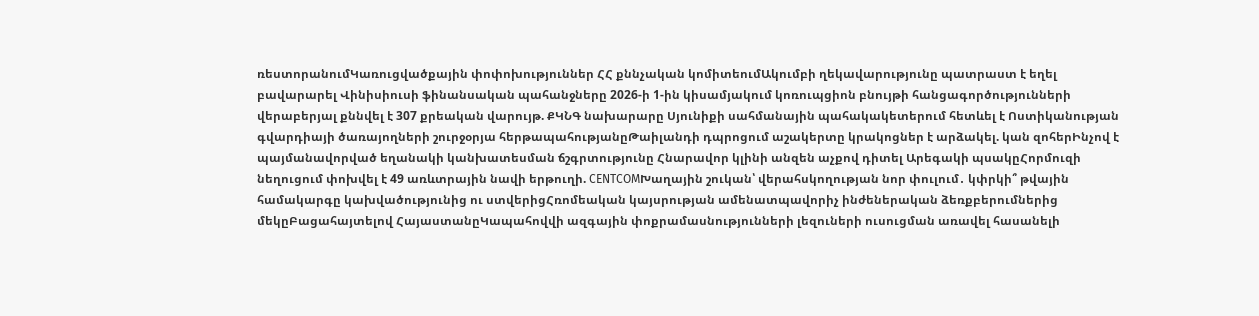ռեստորանումԿառուցվածքային փոփոխություններ ՀՀ քննչական կոմիտեումԱկումբի ղեկավարությունը պատրաստ է եղել բավարարել Վինիսիուսի ֆինանսական պահանջները 2026-ի 1-ին կիսամյակում կոռուպցիոն բնույթի հանցագործությունների վերաբերյալ քննվել է 307 քրեական վարույթ. ՔԿՆԳ նախարարը Սյունիքի սահմանային պահակակետերում հետևել է Ոստիկանության գվարդիայի ծառայողների շուրջօրյա հերթապահությանըԹաիլանդի դպրոցում աշակերտը կրակոցներ է արձակել. կան զոհերԻնչով է պայմանավորված եղանակի կանխատեսման ճշգրտությունը Հնարավոր կլինի անզեն աչքով դիտել Արեգակի պսակըՀորմուզի նեղուցում փոխվել է 49 առևտրային նավի երթուղի. CENTCOMԽաղային շուկան՝ վերահսկողության նոր փուլում․ կփրկի՞ թվային համակարգը կախվածությունից ու ստվերիցՀռոմեական կայսրության ամենատպավորիչ ինժեներական ձեռքբերումներից մեկըԲացահայտելով ՀայաստանըԿապահովվի ազգային փոքրամասնությունների լեզուների ուսուցման առավել հասանելի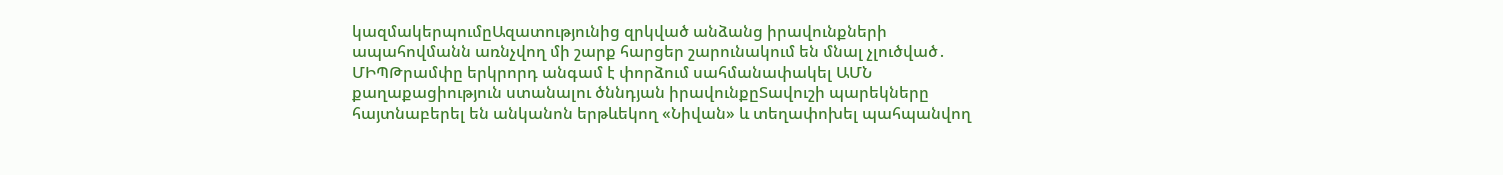կազմակերպումըԱզատությունից զրկված անձանց իրավունքների ապահովմանն առնչվող մի շարք հարցեր շարունակում են մնալ չլուծված․ ՄԻՊԹրամփը երկրորդ անգամ է փորձում սահմանափակել ԱՄՆ քաղաքացիություն ստանալու ծննդյան իրավունքըՏավուշի պարեկները հայտնաբերել են անկանոն երթևեկող «Նիվան» և տեղափոխել պահպանվող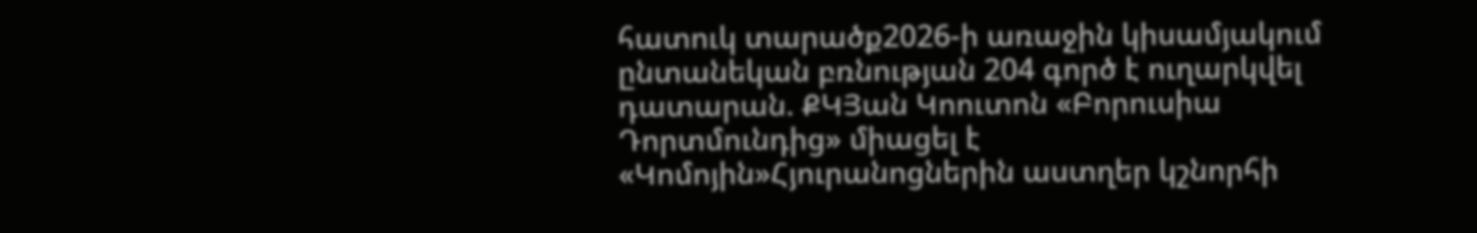հատուկ տարածք2026-ի առաջին կիսամյակում ընտանեկան բռնության 204 գործ է ուղարկվել դատարան. ՔԿՅան Կոուտոն «Բորուսիա Դորտմունդից» միացել է «Կոմոյին»Հյուրանոցներին աստղեր կշնորհի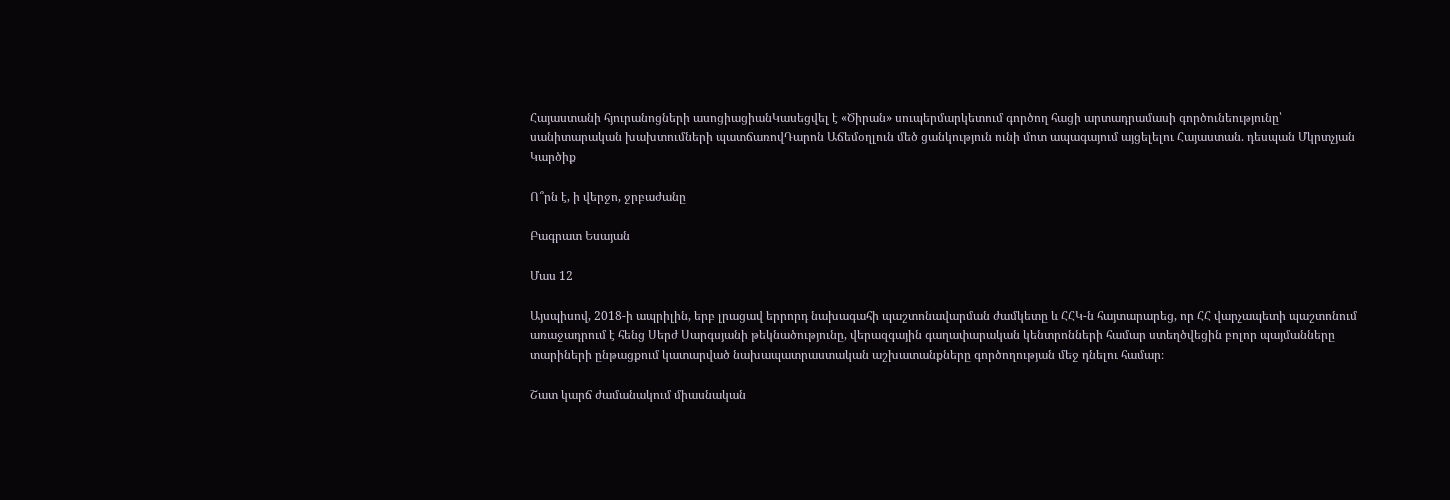Հայաստանի հյուրանոցների ասոցիացիանԿասեցվել է «Ծիրան» սուպերմարկետում գործող հացի արտադրամասի գործունեությունը՝ սանիտարական խախտումների պատճառովԴարոն Աճեմօղլուն մեծ ցանկություն ունի մոտ ապագայում այցելելու Հայաստան. դեսպան Մկրտչյան
Կարծիք

Ո՞րն է, ի վերջո, ջրբաժանը

Բագրատ Եսայան

Մաս 12

Այսպիսով, 2018-ի ապրիլին, երբ լրացավ երրորդ նախագահի պաշտոնավարման ժամկետը և ՀՀԿ-ն հայտարարեց, որ ՀՀ վարչապետի պաշտոնում առաջադրում է հենց Սերժ Սարգսյանի թեկնածությունը, վերազգային գաղափարական կենտրոնների համար ստեղծվեցին բոլոր պայմանները տարիների ընթացքում կատարված նախապատրաստական աշխատանքները գործողության մեջ դնելու համար։

Շատ կարճ ժամանակում միասնական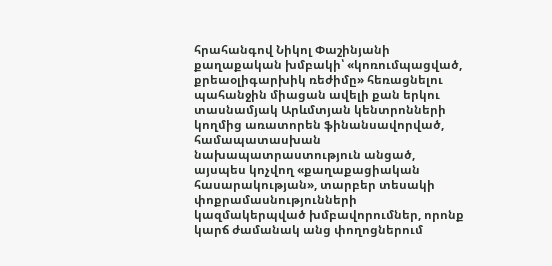հրահանգով Նիկոլ Փաշինյանի քաղաքական խմբակի՝ «կոռումպացված, քրեաօլիգարխիկ ռեժիմը» հեռացնելու պահանջին միացան ավելի քան երկու տասնամյակ Արևմտյան կենտրոնների կողմից առատորեն ֆինանսավորված, համապատասխան նախապատրաստություն անցած, այսպես կոչվող «քաղաքացիական հասարակության», տարբեր տեսակի փոքրամասնությունների կազմակերպված խմբավորումներ, որոնք կարճ ժամանակ անց փողոցներում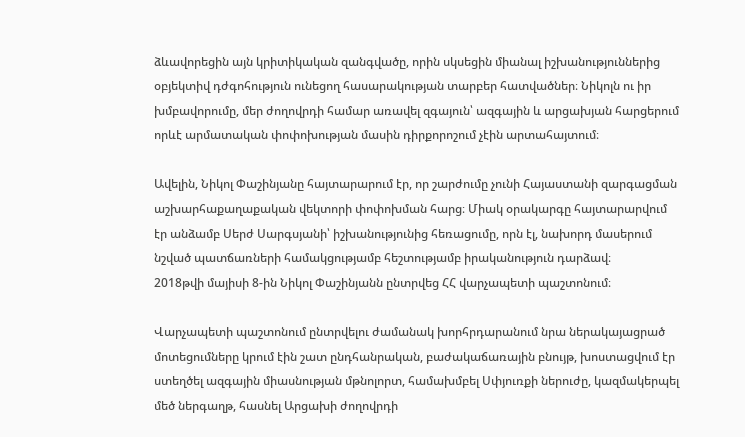ձևավորեցին այն կրիտիկական զանգվածը, որին սկսեցին միանալ իշխանություններից օբյեկտիվ դժգոհություն ունեցող հասարակության տարբեր հատվածներ։ Նիկոլն ու իր խմբավորումը, մեր ժողովրդի համար առավել զգայուն՝ ազգային և արցախյան հարցերում որևէ արմատական փոփոխության մասին դիրքորոշում չէին արտահայտում։

Ավելին, Նիկոլ Փաշինյանը հայտարարում էր, որ շարժումը չունի Հայաստանի զարգացման աշխարհաքաղաքական վեկտորի փոփոխման հարց։ Միակ օրակարգը հայտարարվում էր անձամբ Սերժ Սարգսյանի՝ իշխանությունից հեռացումը, որն էլ, նախորդ մասերում նշված պատճառների համակցությամբ հեշտությամբ իրականություն դարձավ։
2018թվի մայիսի 8-ին Նիկոլ Փաշինյանն ընտրվեց ՀՀ վարչապետի պաշտոնում։

Վարչապետի պաշտոնում ընտրվելու ժամանակ խորհրդարանում նրա ներակայացրած մոտեցումները կրում էին շատ ընդհանրական, բաժակաճառային բնույթ, խոստացվում էր ստեղծել ազգային միասնության մթնոլորտ, համախմբել Սփյուռքի ներուժը, կազմակերպել մեծ ներգաղթ, հասնել Արցախի ժողովրդի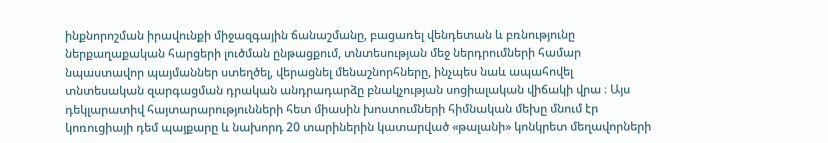ինքնորոշման իրավունքի միջազգային ճանաշմանը, բացառել վենդետան և բռնությունը ներքաղաքական հարցերի լուծման ընթացքում, տնտեսության մեջ ներդրումների համար նպաստավոր պայմաններ ստեղծել, վերացնել մենաշնորհները, ինչպես նաև ապահովել տնտեսական զարգացման դրական անդրադարձը բնակչության սոցիալական վիճակի վրա ։ Այս դեկլարատիվ հայտարարությունների հետ միասին խոստումների հիմնական մեխը մնում էր կոռուցիայի դեմ պայքարը և նախորդ 20 տարիներին կատարված «թալանի» կոնկրետ մեղավորների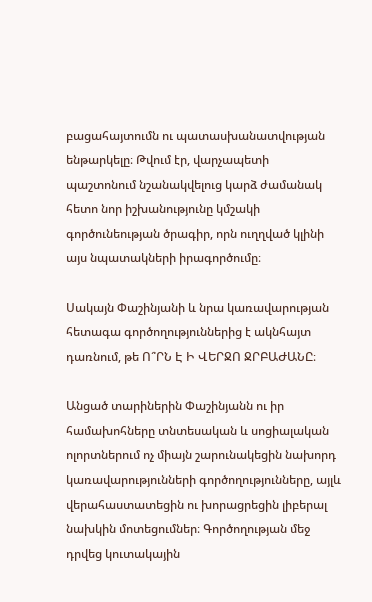բացահայտումն ու պատասխանատվության ենթարկելը։ Թվում էր, վարչապետի պաշտոնում նշանակվելուց կարձ ժամանակ հետո նոր իշխանությունը կմշակի գործունեության ծրագիր, որն ուղղված կլինի այս նպատակների իրագործումը։

Սակայն Փաշինյանի և նրա կառավարության հետագա գործողություններից է ակնհայտ դառնում, թե Ո՞ՐՆ Է Ի ՎԵՐՋՈ ՋՐԲԱԺԱՆԸ։

Անցած տարիներին Փաշինյանն ու իր համախոհները տնտեսական և սոցիալական ոլորտներում ոչ միայն շարունակեցին նախորդ կառավարությունների գործողությունները, այլև վերահաստատեցին ու խորացրեցին լիբերալ նախկին մոտեցումներ։ Գործողության մեջ դրվեց կուտակային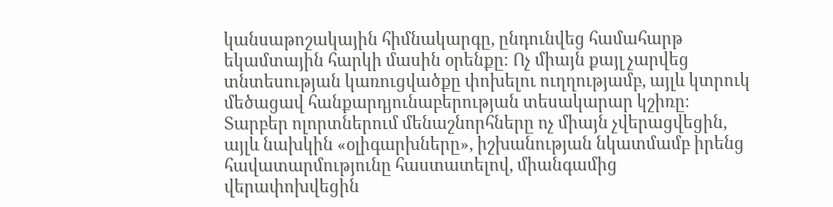կանսաթոշակային հիմնակարգը, ընդունվեց համահարթ եկամտային հարկի մասին օրենքը։ Ոչ միայն քայլ չարվեց տնտեսության կառուցվածքը փոխելու ուղղությամբ, այլև կտրուկ մեծացավ հանքարդյունաբերության տեսակարար կշիռը։ Տարբեր ոլորտներում մենաշնորհները ոչ միայն չվերացվեցին, այլև նախկին «օլիգարխները», իշխանության նկատմամբ իրենց հավատարմությունը հաստատելով, միանգամից վերափոխվեցին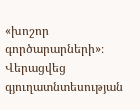«խոշոր գործարարների»։ Վերացվեց գյուղատնտեսության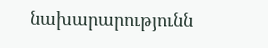նախարարությունն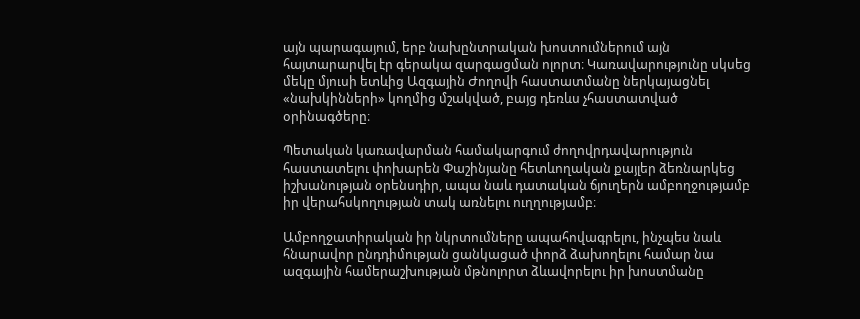այն պարագայում, երբ նախընտրական խոստումներում այն հայտարարվել էր գերակա զարգացման ոլորտ։ Կառավարությունը սկսեց մեկը մյուսի ետևից Ազգային Ժողովի հաստատմանը ներկայացնել «նախկինների» կողմից մշակված, բայց դեռևս չհաստատված օրինագծերը։

Պետական կառավարման համակարգում ժողովրդավարություն հաստատելու փոխարեն Փաշինյանը հետևողական քայլեր ձեռնարկեց իշխանության օրենսդիր, ապա նաև դատական ճյուղերն ամբողջությամբ իր վերահսկողության տակ առնելու ուղղությամբ։

Ամբողջատիրական իր նկրտումները ապահովագրելու, ինչպես նաև հնարավոր ընդդիմության ցանկացած փորձ ձախողելու համար նա ազգային համերաշխության մթնոլորտ ձևավորելու իր խոստմանը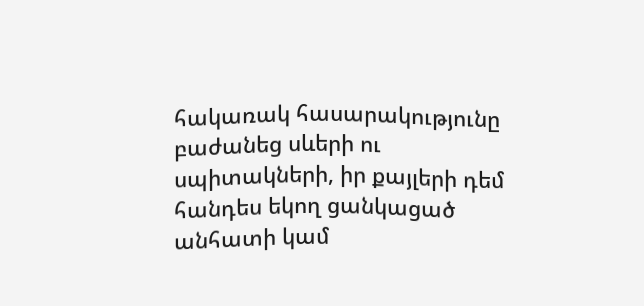հակառակ հասարակությունը բաժանեց սևերի ու սպիտակների, իր քայլերի դեմ հանդես եկող ցանկացած անհատի կամ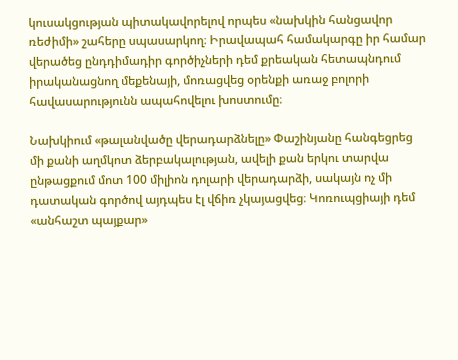կուսակցության պիտակավորելով որպես «նախկին հանցավոր ռեժիմի» շահերը սպասարկող։ Իրավապահ համակարգը իր համար վերածեց ընդդիմադիր գործիչների դեմ քրեական հետապնդում իրականացնող մեքենայի, մոռացվեց օրենքի առաջ բոլորի հավասարությունն ապահովելու խոստումը։

Նախկիում «թալանվածը վերադարձնելը» Փաշինյանը հանգեցրեց մի քանի աղմկոտ ձերբակալության, ավելի քան երկու տարվա ընթացքում մոտ 100 միլիոն դոլարի վերադարձի, սակայն ոչ մի դատական գործով այդպես էլ վճիռ չկայացվեց։ Կոռուպցիայի դեմ «անհաշտ պայքար»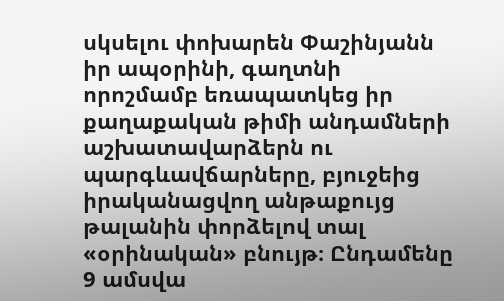սկսելու փոխարեն Փաշինյանն իր ապօրինի, գաղտնի որոշմամբ եռապատկեց իր քաղաքական թիմի անդամների աշխատավարձերն ու պարգևավճարները, բյուջեից իրականացվող անթաքույց թալանին փորձելով տալ «օրինական» բնույթ։ Ընդամենը 9 ամսվա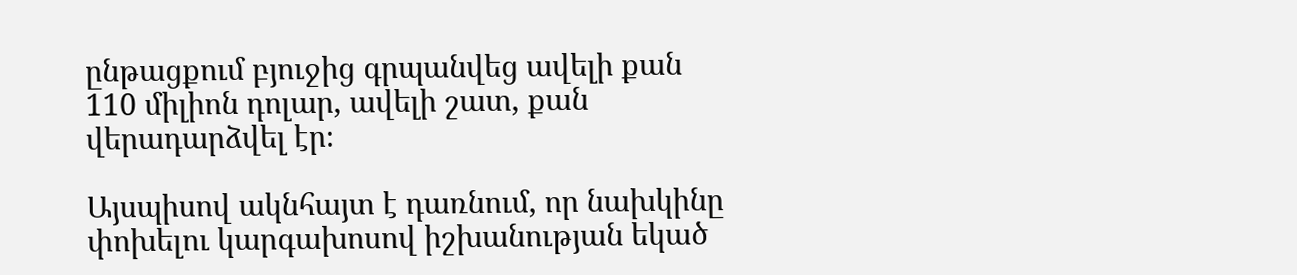ընթացքում բյուջից գրպանվեց ավելի քան 110 միլիոն դոլար, ավելի շատ, քան վերադարձվել էր։

Այսպիսով ակնհայտ է դառնում, որ նախկինը փոխելու կարգախոսով իշխանության եկած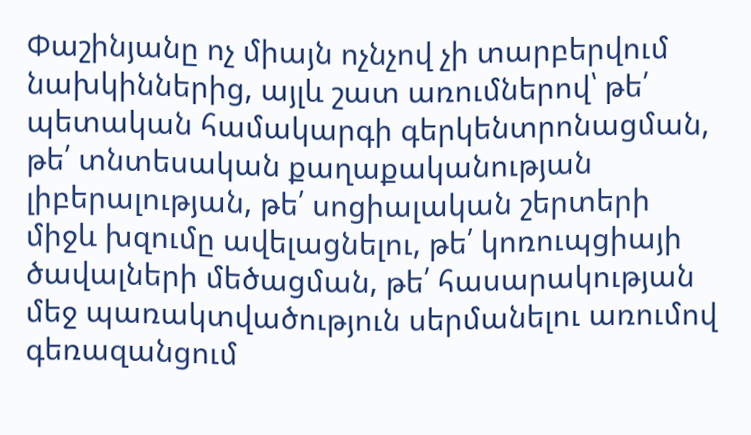Փաշինյանը ոչ միայն ոչնչով չի տարբերվում նախկիններից, այլև շատ առումներով՝ թե՛ պետական համակարգի գերկենտրոնացման, թե՛ տնտեսական քաղաքականության լիբերալության, թե՛ սոցիալական շերտերի միջև խզումը ավելացնելու, թե՛ կոռուպցիայի ծավալների մեծացման, թե՛ հասարակության մեջ պառակտվածություն սերմանելու առումով գեռազանցում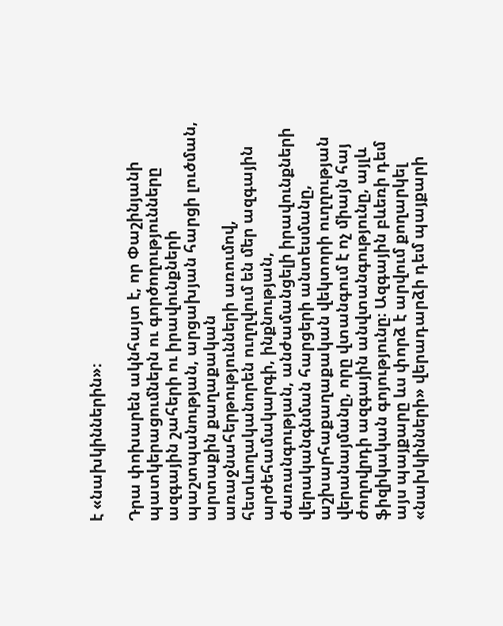է «նախկիններին»։

Դրա փոխարեն ակնհայտ է, որ Փաշինյանի պատկերացումներն ու գործողությունները ազգային շահերի ու իրավունքների պաշտպանության, արցախյան հարցի լուծման, արտաքին քաղաքական առաջնահերթությունների առումով, հետևողականորեն ուղղվում են մեր ազգային արժեհամակարգի, ինքնության, ժառանգության, անժամանցելի իրավունքների վերականգնման հարցերի անտեսմանը, աշխարհաքաղաքական վեկտորի ուղղության վերանայմանը, որը վտանգում է ոչ միայն հայ ժողովրդի ազգային անվտանգությունը, այլև ֆիզիկական գոյությունը։ Ազգային բևեռի դեմ այս պայքարը ևս փորձ է արվում քողարկել «նախկինների» վերադարձի դեմ պայքարի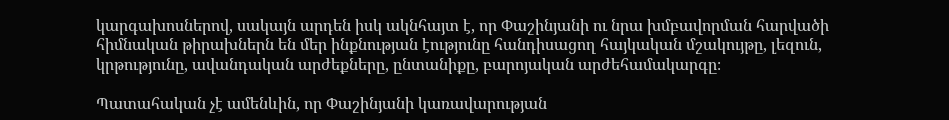կարգախոսներով, սակայն արդեն իսկ ակնհայտ է, որ Փաշինյանի ու նրա խմբավորման հարվածի հիմնական թիրախներն են մեր ինքնության էությունը հանդիսացող հայկական մշակույթը, լեզուն, կրթությունը, ավանդական արժեքները, ընտանիքը, բարոյական արժեհամակարգը։

Պատահական չէ ամենևին, որ Փաշինյանի կառավարության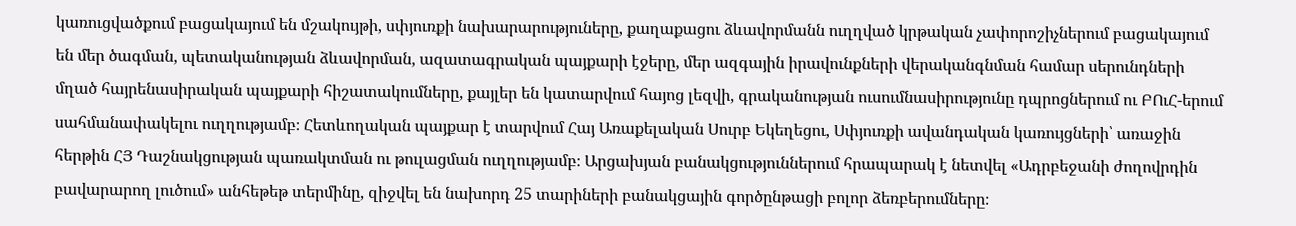կառուցվածքում բացակայում են մշակույթի, սփյուռքի նախարարություները, քաղաքացու ձևավորմանն ուղղված կրթական չափորոշիչներում բացակայում են մեր ծագման, պետականության ձևավորման, ազատագրական պայքարի էջերը, մեր ազգային իրավունքների վերականգնման համար սերունդների մղած հայրենասիրական պայքարի հիշատակումները, քայլեր են կատարվում հայոց լեզվի, գրականության ուսումնասիրությունը դպրոցներում ու ԲՈւՀ-երում սահմանափակելու ուղղությամբ։ Հետևողական պայքար է տարվում Հայ Առաքելական Սուրբ Եկեղեցու, Սփյուռքի ավանդական կառույցների՝ առաջին հերթին ՀՅ Դաշնակցության պառակտման ու թուլացման ուղղությամբ։ Արցախյան բանակցություններում հրապարակ է նետվել «Ադրբեջանի ժողովրդին բավարարող լուծում» անհեթեթ տերմինը, զիջվել են նախորդ 25 տարիների բանակցային գործընթացի բոլոր ձեռբերումները։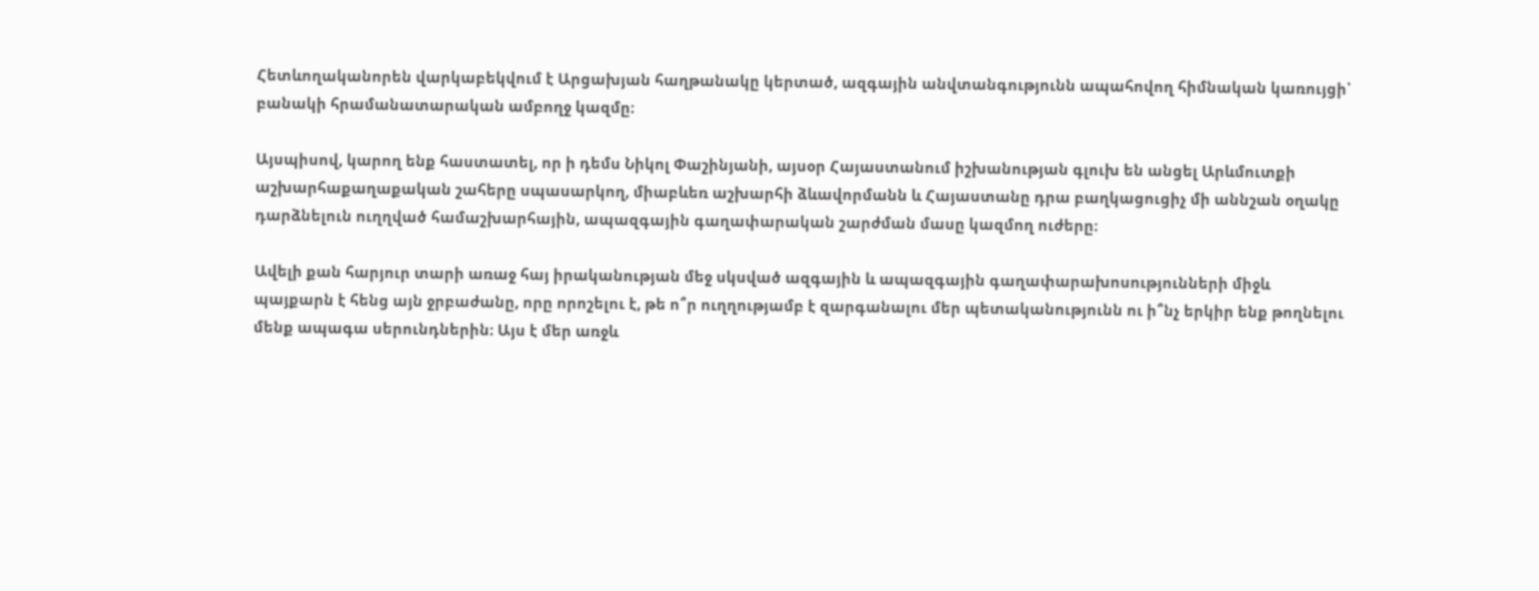Հետևողականորեն վարկաբեկվում է Արցախյան հաղթանակը կերտած, ազգային անվտանգությունն ապահովող հիմնական կառույցի՝ բանակի հրամանատարական ամբողջ կազմը։

Այսպիսով, կարող ենք հաստատել, որ ի դեմս Նիկոլ Փաշինյանի, այսօր Հայաստանում իշխանության գլուխ են անցել Արևմուտքի աշխարհաքաղաքական շահերը սպասարկող, միաբևեռ աշխարհի ձևավորմանն և Հայաստանը դրա բաղկացուցիչ մի աննշան օղակը դարձնելուն ուղղված համաշխարհային, ապազգային գաղափարական շարժման մասը կազմող ուժերը։

Ավելի քան հարյուր տարի առաջ հայ իրականության մեջ սկսված ազգային և ապազգային գաղափարախոսությունների միջև պայքարն է հենց այն ջրբաժանը, որը որոշելու է, թե ո՞ր ուղղությամբ է զարգանալու մեր պետականությունն ու ի՞նչ երկիր ենք թողնելու մենք ապագա սերունդներին։ Այս է մեր առջև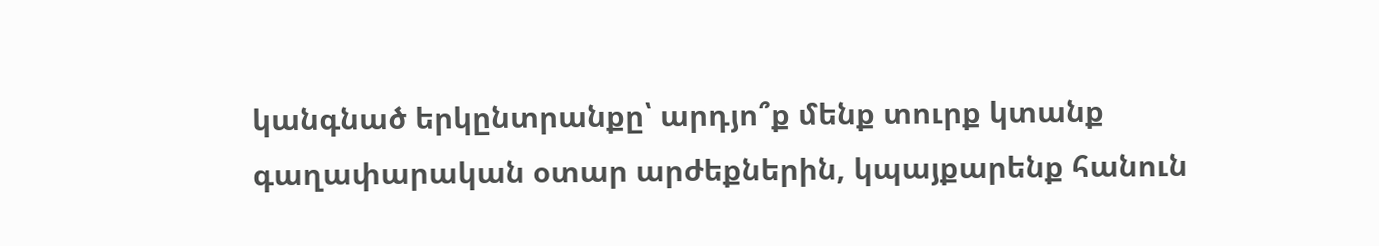կանգնած երկընտրանքը՝ արդյո՞ք մենք տուրք կտանք գաղափարական օտար արժեքներին, կպայքարենք հանուն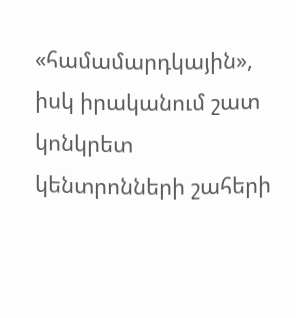«համամարդկային», իսկ իրականում շատ կոնկրետ կենտրոնների շահերի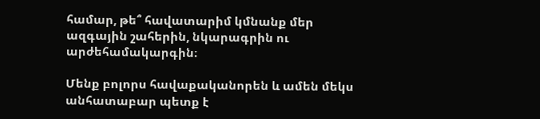համար, թե՞ հավատարիմ կմնանք մեր ազգային շահերին, նկարագրին ու արժեհամակարգին։

Մենք բոլորս հավաքականորեն և ամեն մեկս անհատաբար պետք է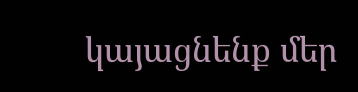կայացնենք մեր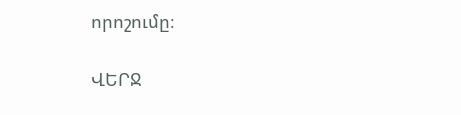որոշումը։

ՎԵՐՋ